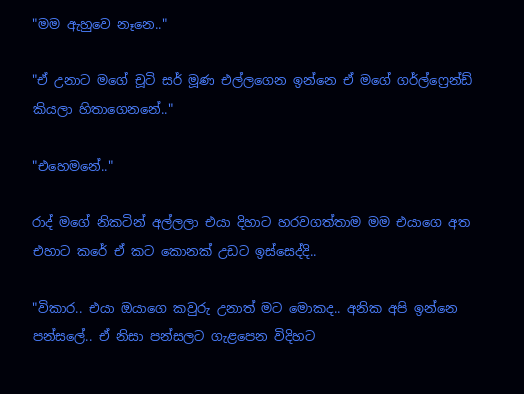"මම ඇහුවෙ නෑනෙ.."

"ඒ උනාට මගේ චූටි සර් මූණ එල්ලගෙන ඉන්නෙ ඒ මගේ ගර්ල්ෆ්‍රෙන්ඩ් කියලා හිතාගෙනනේ.."

"එහෙමනේ.."

රාද් මගේ නිකටින් අල්ලලා එයා දිහාට හරවගත්තාම මම එයාගෙ අත එහාට කරේ ඒ කට කොනක් උඩට ඉස්සෙද්දි..

"විකාර.. එයා ඔයාගෙ කවුරු උනාත් මට මොකද.. අනික අපි ඉන්නෙ පන්සලේ.. ඒ නිසා පන්සලට ගැළපෙන විදිහට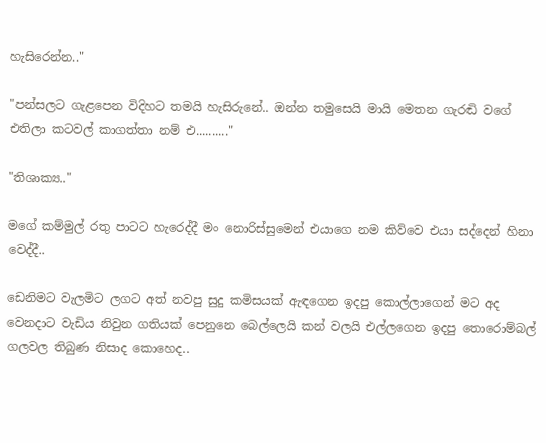හැසිරෙන්න.."

"පන්සලට ගැළපෙන විදිහට තමයි හැසිරුනේ.. ඔන්න තමුසෙයි මායි මෙතන ගැරඬි වගේ එතිලා කටවල් කාගත්තා නම් එ.........."

"තිශාක්‍ය.."

මගේ කම්මුල් රතු පාටට හැරෙද්දී මං නොරිස්සුමෙන් එයාගෙ නම කිව්වෙ එයා සද්දෙන් හිනා වෙද්දී..

ඩෙනිමට වැලමිට ලගට අත් නවපු සුදු කමිසයක් ඇඳගෙන ඉදපු කොල්ලාගෙන් මට අද වෙනදාට වැඩිය නිවුන ගතියක් පෙනුනෙ බෙල්ලෙයි කන් වලයි එල්ලගෙන ඉදපු තොරොම්බල් ගලවල තිබුණ නිසාද කොහෙද..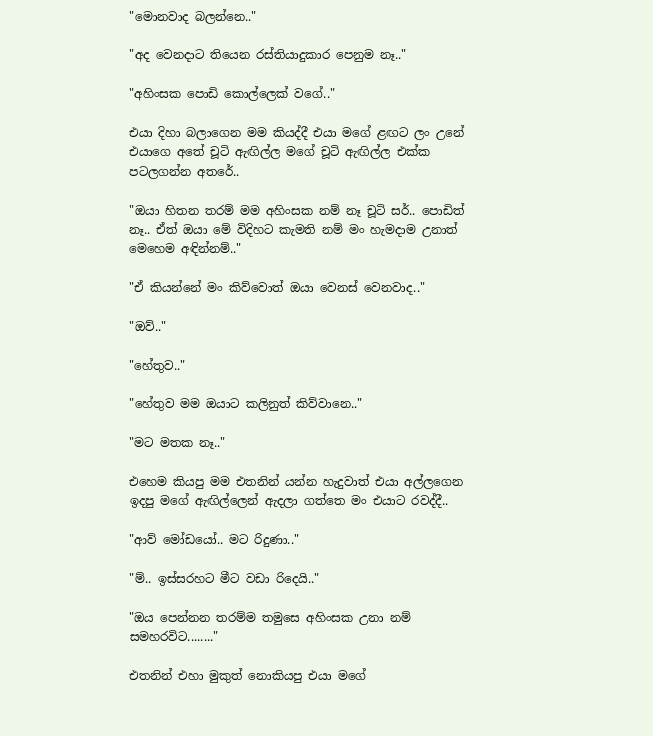"මොනවාද බලන්නෙ.."

"අද වෙනදාට තියෙන රස්තියාදුකාර පෙනුම නෑ.."

"අහිංසක පොඩි කොල්ලෙක් වගේ.."

එයා දිහා බලාගෙන මම කියද්දී එයා මගේ ළඟට ලං උනේ එයාගෙ අතේ චූටි ඇඟිල්ල මගේ චූටි ඇඟිල්ල එක්ක පටලගන්න අතරේ..

"ඔයා හිතන තරම් මම අහිංසක නම් නෑ චූටි සර්.. පොඩිත් නෑ.. ඒත් ඔයා මේ විදිහට කැමති නම් මං හැමදාම උනාත් මෙහෙම අඳින්නම්.."

"ඒ කියන්නේ මං කිව්වොත් ඔයා වෙනස් වෙනවාද.."

"ඔව්.."

"හේතුව.."

"හේතුව මම ඔයාට කලිනුත් කිව්වානෙ.."

"මට මතක නෑ.."

එහෙම කියපු මම එතනින් යන්න හැදුවාත් එයා අල්ලගෙන ඉදපු මගේ ඇඟිල්ලෙන් ඇදලා ගත්තෙ මං එයාට රවද්දී..

"ආව් මෝඩයෝ.. මට රිදුණා.."

"ම්.. ඉස්සරහට මීට වඩා රිදෙයි.."

"ඔය පෙන්නන තරම්ම තමුසෙ අහිංසක උනා නම් සමහරවිට........"

එතනින් එහා මුකුත් නොකියපු එයා මගේ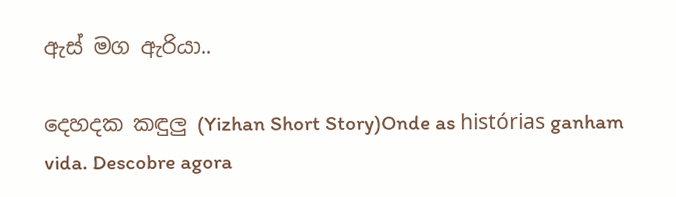ඇස් මග ඇරියා..

දෙහදක කඳුලු (Yizhan Short Story)Onde as histórias ganham vida. Descobre agora